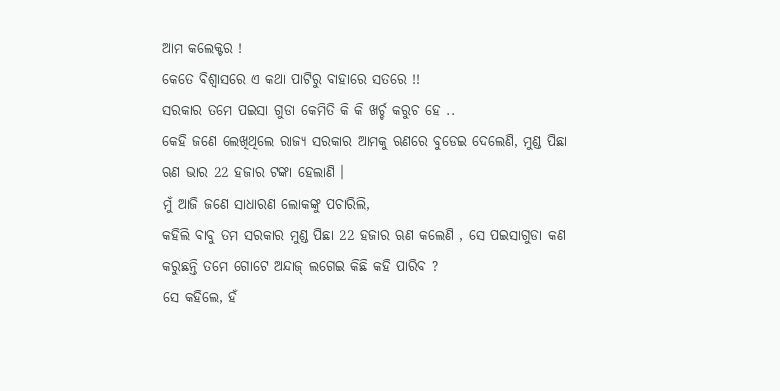ଆମ କଲେକ୍ଟର !
କେତେ ବିଶ୍ୱାସରେ ଏ କଥା ପାଟିରୁ ବାହାରେ ସତରେ !!
ସରକାର ତମେ ପଇସା ଗୁଡା କେମିତି କି କି ଖର୍ଚ୍ଚ କରୁଚ ହେ ..
କେହି ଜଣେ ଲେଖିଥିଲେ ରାଜ୍ୟ ସରକାର ଆମକୁ ଋଣରେ ବୁଡେଇ ଦେଲେଣି, ମୁଣ୍ଡ ପିଛା ଋଣ ଭାର 22 ହଜାର ଟଙ୍କା ହେଲାଣି ।
ମୁଁ ଆଜି ଜଣେ ସାଧାରଣ ଲୋକଙ୍କୁ ପଚାରିଲି,
କହିଲି ବାବୁ ତମ ସରକାର ମୁଣ୍ଡ ପିଛା 22 ହଜାର ଋଣ କଲେଣି , ସେ ପଇସାଗୁଡା କଣ କରୁଛନ୍ତି ତମେ ଗୋଟେ ଅନ୍ଦାଜ୍ ଲଗେଇ କିଛି କହି ପାରିବ ?
ସେ କହିଲେ, ହଁ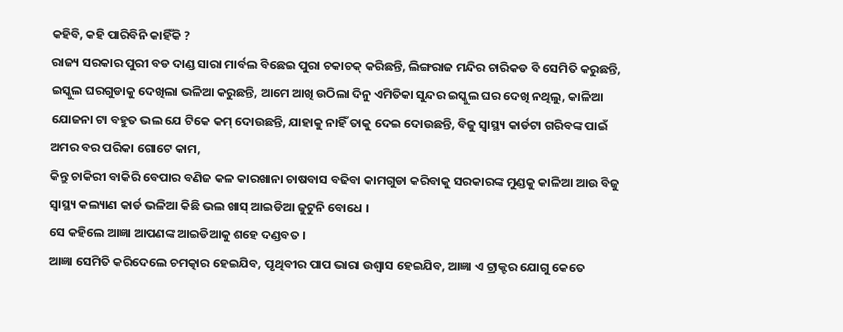କହିବି, କହି ପାରିବିନି କାହିଁକି ?
ରାଜ୍ୟ ସରକାର ପୁରୀ ବଡ ଦାଣ୍ଡ ସାରା ମାର୍ବଲ ବିଛେଇ ପୁରା ଚକାଚକ୍ କରିଛନ୍ତି, ଲିଙ୍ଗରାଜ ମନ୍ଦିର ଚାରିକଡ ବି ସେମିତି କରୁଛନ୍ତି, ଇସ୍କୁଲ ଘରଗୁଡାକୁ ଦେଖିଲା ଭଳିଆ କରୁଛନ୍ତି, ଆମେ ଆଖି ଉଠିଲା ଦିନୁ ଏମିତିକା ସୁନ୍ଦର ଇସ୍କୁଲ ଘର ଦେଖି ନଥିଲୁ, କାଳିଆ ଯୋଜନା ଟା ବହୁତ ଭଲ ଯେ ଟିକେ କମ୍ ଦୋଉଛନ୍ତି, ଯାହାକୁ ନାହିଁ ତାକୁ ଦେଇ ଦୋଉଛନ୍ତି, ବିଜୁ ସ୍ୱାସ୍ଥ୍ୟ କାର୍ଡଟା ଗରିବଙ୍କ ପାଇଁ ଅମର ବର ପରିକା ଗୋଟେ କାମ,
କିନ୍ତୁ ଚାକିରୀ ବାକିରି ବେପାର ବଣିଜ କଳ କାରଖାନା ଚାଷବାସ ବଢିବା କାମଗୁଡା କରିବାକୁ ସରକାରଙ୍କ ମୁଣ୍ଡକୁ କାଳିଆ ଆଉ ବିଜୁ ସ୍ୱାସ୍ଥ୍ୟ କଲ୍ୟାଣ କାର୍ଡ ଭଳିଆ କିଛି ଭଲ ଖାସ୍ ଆଇଡିଆ ଜୁଟୁନି ବୋଧେ ।
ସେ କହିଲେ ଆଜ୍ଞା ଆପଣଙ୍କ ଆଇଡିଆକୁ ଶହେ ଦଣ୍ଡବତ ।
ଆଜ୍ଞା ସେମିତି କରିଦେଲେ ଚମତ୍କାର ହେଇଯିବ, ପୃଥିବୀର ପାପ ଭାରା ଉଶ୍ୱାସ ହେଇଯିବ, ଆଜ୍ଞା ଏ ଟ୍ରାକ୍ଟର ଯୋଗୁ କେତେ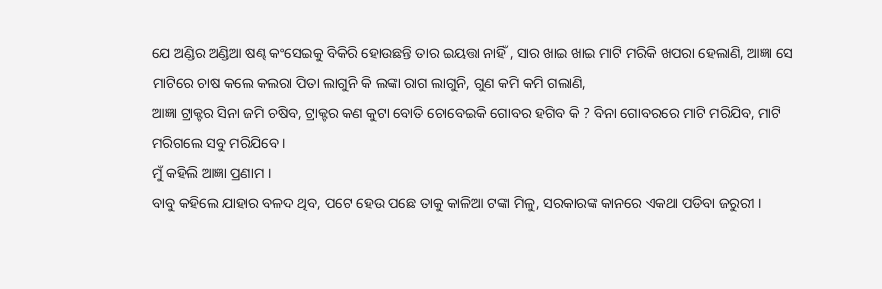ଯେ ଅଣ୍ଡିର ଅଣ୍ଡିଆ ଷଣ୍ଢ କଂସେଇକୁ ବିକିରି ହୋଉଛନ୍ତି ତାର ଇୟତ୍ତା ନାହିଁ , ସାର ଖାଇ ଖାଇ ମାଟି ମରିକି ଖପରା ହେଲାଣି, ଆଜ୍ଞା ସେ ମାଟିରେ ଚାଷ କଲେ କଲରା ପିତା ଲାଗୁନି କି ଲଙ୍କା ରାଗ ଲାଗୁନି, ଗୁଣ କମି କମି ଗଲାଣି,
ଆଜ୍ଞା ଟ୍ରାକ୍ଟର ସିନା ଜମି ଚଷିବ, ଟ୍ରାକ୍ଟର କଣ କୁଟା ବୋତି ଚୋବେଇକି ଗୋବର ହଗିବ କି ? ବିନା ଗୋବରରେ ମାଟି ମରିଯିବ, ମାଟି ମରିଗଲେ ସବୁ ମରିଯିବେ ।
ମୁଁ କହିଲି ଆଜ୍ଞା ପ୍ରଣାମ ।
ବାବୁ କହିଲେ ଯାହାର ବଳଦ ଥିବ, ପଟେ ହେଉ ପଛେ ତାକୁ କାଳିଆ ଟଙ୍କା ମିଳୁ, ସରକାରଙ୍କ କାନରେ ଏକଥା ପଡିବା ଜରୁରୀ ।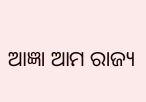ଆଜ୍ଞା ଆମ ରାଜ୍ୟ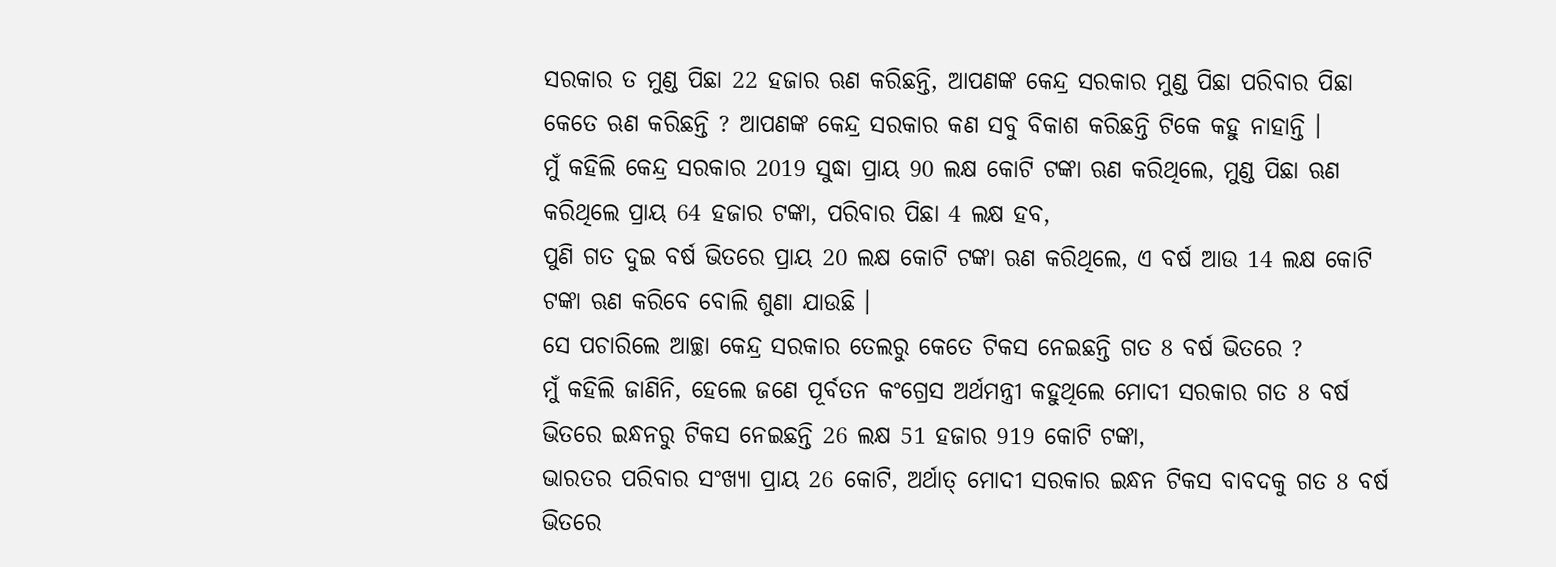ସରକାର ତ ମୁଣ୍ଡ ପିଛା 22 ହଜାର ଋଣ କରିଛନ୍ତି, ଆପଣଙ୍କ କେନ୍ଦ୍ର ସରକାର ମୁଣ୍ଡ ପିଛା ପରିବାର ପିଛା କେତେ ଋଣ କରିଛନ୍ତି ? ଆପଣଙ୍କ କେନ୍ଦ୍ର ସରକାର କଣ ସବୁ ବିକାଶ କରିଛନ୍ତି ଟିକେ କହୁ ନାହାନ୍ତି ।
ମୁଁ କହିଲି କେନ୍ଦ୍ର ସରକାର 2019 ସୁଦ୍ଧା ପ୍ରାୟ 90 ଲକ୍ଷ କୋଟି ଟଙ୍କା ଋଣ କରିଥିଲେ, ମୁଣ୍ଡ ପିଛା ଋଣ କରିଥିଲେ ପ୍ରାୟ 64 ହଜାର ଟଙ୍କା, ପରିବାର ପିଛା 4 ଲକ୍ଷ ହବ,
ପୁଣି ଗତ ଦୁଇ ବର୍ଷ ଭିତରେ ପ୍ରାୟ 20 ଲକ୍ଷ କୋଟି ଟଙ୍କା ଋଣ କରିଥିଲେ, ଏ ବର୍ଷ ଆଉ 14 ଲକ୍ଷ କୋଟି ଟଙ୍କା ଋଣ କରିବେ ବୋଲି ଶୁଣା ଯାଉଛି ।
ସେ ପଚାରିଲେ ଆଚ୍ଛା କେନ୍ଦ୍ର ସରକାର ତେଲରୁ କେତେ ଟିକସ ନେଇଛନ୍ତି ଗତ 8 ବର୍ଷ ଭିତରେ ?
ମୁଁ କହିଲି ଜାଣିନି, ହେଲେ ଜଣେ ପୂର୍ବତନ କଂଗ୍ରେସ ଅର୍ଥମନ୍ତ୍ରୀ କହୁଥିଲେ ମୋଦୀ ସରକାର ଗତ 8 ବର୍ଷ ଭିତରେ ଇନ୍ଧନରୁ ଟିକସ ନେଇଛନ୍ତି 26 ଲକ୍ଷ 51 ହଜାର 919 କୋଟି ଟଙ୍କା,
ଭାରତର ପରିବାର ସଂଖ୍ୟା ପ୍ରାୟ 26 କୋଟି, ଅର୍ଥାତ୍ ମୋଦୀ ସରକାର ଇନ୍ଧନ ଟିକସ ବାବଦକୁ ଗତ 8 ବର୍ଷ ଭିତରେ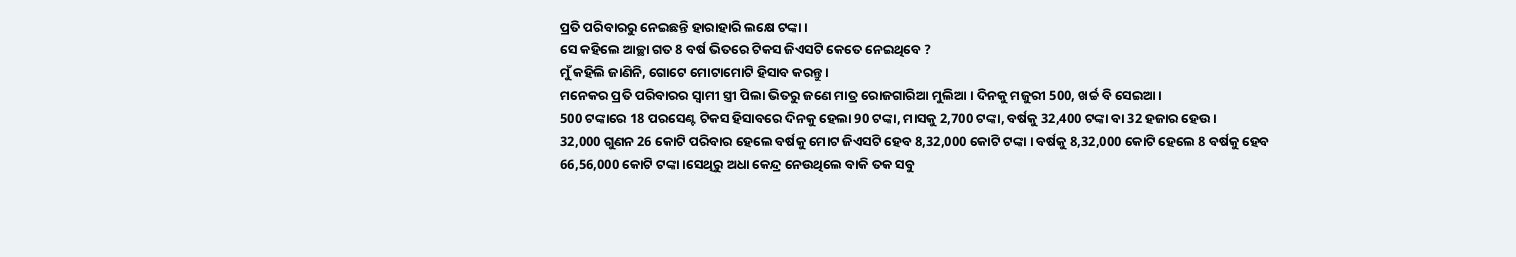ପ୍ରତି ପରିବାରରୁ ନେଇଛନ୍ତି ହାରାହାରି ଲକ୍ଷେ ଟଙ୍କା ।
ସେ କହିଲେ ଆଚ୍ଛା ଗତ 8 ବର୍ଷ ଭିତରେ ଟିକସ ଜିଏସଟି କେତେ ନେଇଥିବେ ?
ମୁଁ କହିଲି ଜାଣିନି, ଗୋଟେ ମୋଟାମୋଟି ହିସାବ କରନ୍ତୁ ।
ମନେକର ପ୍ରତି ପରିବାରର ସ୍ୱାମୀ ସ୍ତ୍ରୀ ପିଲା ଭିତରୁ ଜଣେ ମାତ୍ର ରୋଜଗାରିଆ ମୁଲିଆ । ଦିନକୁ ମଜୁରୀ 500, ଖର୍ଚ୍ଚ ବି ସେଇଆ।
500 ଟଙ୍କାରେ 18 ପରସେଣ୍ଟ ଟିକସ ହିସାବରେ ଦିନକୁ ହେଲା 90 ଟଙ୍କା, ମାସକୁ 2,700 ଟଙ୍କା, ବର୍ଷକୁ 32,400 ଟଙ୍କା ବା 32 ହଜାର ହେଉ ।
32,000 ଗୁଣନ 26 କୋଟି ପରିବାର ହେଲେ ବର୍ଷକୁ ମୋଟ ଜିଏସଟି ହେବ 8,32,000 କୋଟି ଟଙ୍କା । ବର୍ଷକୁ 8,32,000 କୋଟି ହେଲେ 8 ବର୍ଷକୁ ହେବ 66,56,000 କୋଟି ଟଙ୍କା ।ସେଥିରୁ ଅଧା କେନ୍ଦ୍ର ନେଉଥିଲେ ବାକି ତକ ସବୁ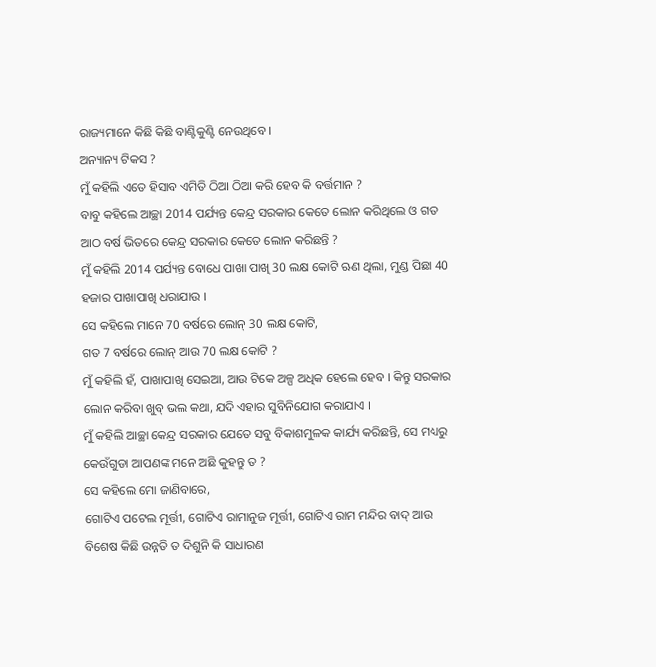ରାଜ୍ୟମାନେ କିଛି କିଛି ବାଣ୍ଟିକୁଣ୍ଟି ନେଉଥିବେ ।
ଅନ୍ୟାନ୍ୟ ଟିକସ ?
ମୁଁ କହିଲି ଏତେ ହିସାବ ଏମିତି ଠିଆ ଠିଆ କରି ହେବ କି ବର୍ତ୍ତମାନ ?
ବାବୁ କହିଲେ ଆଚ୍ଛା 2014 ପର୍ଯ୍ୟନ୍ତ କେନ୍ଦ୍ର ସରକାର କେତେ ଲୋନ କରିଥିଲେ ଓ ଗତ ଆଠ ବର୍ଷ ଭିତରେ କେନ୍ଦ୍ର ସରକାର କେତେ ଲୋନ କରିଛନ୍ତି ?
ମୁଁ କହିଲି 2014 ପର୍ଯ୍ୟନ୍ତ ବୋଧେ ପାଖା ପାଖି 30 ଲକ୍ଷ କୋଟି ଋଣ ଥିଲା, ମୁଣ୍ଡ ପିଛା 40 ହଜାର ପାଖାପାଖି ଧରାଯାଉ ।
ସେ କହିଲେ ମାନେ 70 ବର୍ଷରେ ଲୋନ୍ 30 ଲକ୍ଷ କୋଟି,
ଗତ 7 ବର୍ଷରେ ଲୋନ୍ ଆଉ 70 ଲକ୍ଷ କୋଟି ?
ମୁଁ କହିଲି ହଁ, ପାଖାପାଖି ସେଇଆ, ଆଉ ଟିକେ ଅଳ୍ପ ଅଧିକ ହେଲେ ହେବ । କିନ୍ତୁ ସରକାର ଲୋନ କରିବା ଖୁବ୍ ଭଲ କଥା, ଯଦି ଏହାର ସୁବିନିଯୋଗ କରାଯାଏ ।
ମୁଁ କହିଲି ଆଚ୍ଛା କେନ୍ଦ୍ର ସରକାର ଯେତେ ସବୁ ବିକାଶମୁଳକ କାର୍ଯ୍ୟ କରିଛନ୍ତି, ସେ ମଧ୍ୟରୁ କେଉଁଗୁଡା ଆପଣଙ୍କ ମନେ ଅଛି କୁହନ୍ତୁ ତ ?
ସେ କହିଲେ ମୋ ଜାଣିବାରେ,
ଗୋଟିଏ ପଟେଲ ମୂର୍ତ୍ତୀ, ଗୋଟିଏ ରାମାନୁଜ ମୂର୍ତ୍ତୀ, ଗୋଟିଏ ରାମ ମନ୍ଦିର ବାଦ୍ ଆଉ ବିଶେଷ କିଛି ଉନ୍ନତି ତ ଦିଶୁନି କି ସାଧାରଣ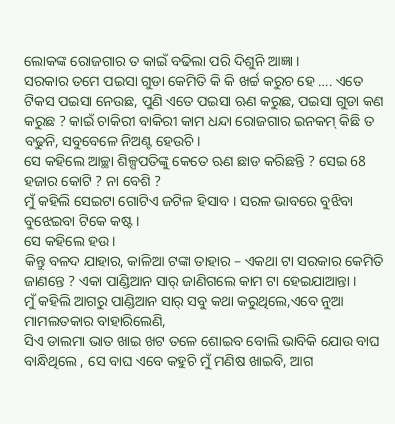ଲୋକଙ୍କ ରୋଜଗାର ତ କାଇଁ ବଢିଲା ପରି ଦିଶୁନି ଆଜ୍ଞା ।
ସରକାର ତମେ ପଇସା ଗୁଡା କେମିତି କି କି ଖର୍ଚ୍ଚ କରୁଚ ହେ …. ଏତେ ଟିକସ ପଇସା ନେଉଛ, ପୁଣି ଏତେ ପଇସା ଋଣ କରୁଛ, ପଇସା ଗୁଡା କଣ କରୁଛ ? କାଇଁ ଚାକିରୀ ବାକିରୀ କାମ ଧନ୍ଦା ରୋଜଗାର ଇନକମ୍ କିଛି ତ ବଢୁନି, ସବୁବେଳେ ନିଅଣ୍ଟ ହେଉଚି ।
ସେ କହିଲେ ଆଚ୍ଛା ଶିଳ୍ପପତିଙ୍କୁ କେତେ ଋଣ ଛାଡ କରିଛନ୍ତି ? ସେଇ 68 ହଜାର କୋଟି ? ନା ବେଶି ?
ମୁଁ କହିଲି ସେଇଟା ଗୋଟିଏ ଜଟିଳ ହିସାବ । ସରଳ ଭାବରେ ବୁଝିବା ବୁଝେଇବା ଟିକେ କଷ୍ଟ ।
ସେ କହିଲେ ହଉ ।
କିନ୍ତୁ ବଳଦ ଯାହାର, କାଳିଆ ଟଙ୍କା ତାହାର – ଏକଥା ଟା ସରକାର କେମିତି ଜାଣନ୍ତେ ? ଏକା ପାଣ୍ଡିଆନ ସାର୍ ଜାଣିଗଲେ କାମ ଟା ହେଇଯାଆନ୍ତା ।
ମୁଁ କହିଲି ଆଗରୁ ପାଣ୍ଡିଆନ ସାର୍ ସବୁ କଥା କରୁଥିଲେ,ଏବେ ନୁଆ ମାମଲତକାର ବାହାରିଲେଣି,
ସିଏ ଡାଲମା ଭାତ ଖାଇ ଖଟ ତଳେ ଶୋଇବ ବୋଲି ଭାବିକି ଯୋଉ ବାଘ ବାନ୍ଧିଥିଲେ , ସେ ବାଘ ଏବେ କହୁଚି ମୁଁ ମଣିଷ ଖାଇବି, ଆଗ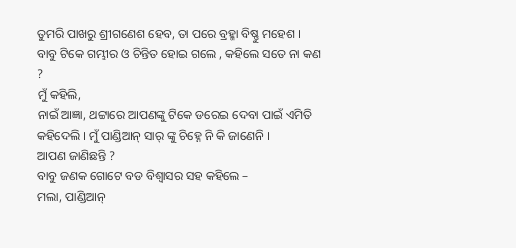ତୁମରି ପାଖରୁ ଶ୍ରୀଗଣେଶ ହେବ, ତା ପରେ ବ୍ରହ୍ମା ବିଷ୍ଣୁ ମହେଶ ।
ବାବୁ ଟିକେ ଗମ୍ଭୀର ଓ ଚିନ୍ତିତ ହୋଇ ଗଲେ , କହିଲେ ସତେ ନା କଣ ?
ମୁଁ କହିଲି,
ନାଇଁ ଆଜ୍ଞା, ଥଟ୍ଟାରେ ଆପଣଙ୍କୁ ଟିକେ ଡରେଇ ଦେବା ପାଇଁ ଏମିତି କହିଦେଲି । ମୁଁ ପାଣ୍ଡିଆନ୍ ସାର୍ ଙ୍କୁ ଚିହ୍ନେ ନି କି ଜାଣେନି ।
ଆପଣ ଜାଣିଛନ୍ତି ?
ବାବୁ ଜଣକ ଗୋଟେ ବଡ ବିଶ୍ୱାସର ସହ କହିଲେ –
ମଲା, ପାଣ୍ଡିଆନ୍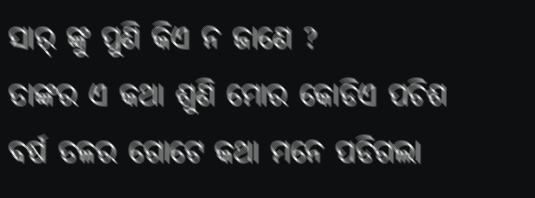ସାର୍ ଙ୍କୁ ପୁଣି କିଏ ନ ଜାଣେ ?
ତାଙ୍କର ଏ କଥା ଶୁଣି ମୋର କୋଡିଏ ପଚିଶ ବର୍ଷ ତଳର ଗୋଟେ କଥା ମନେ ପଡିଗଲା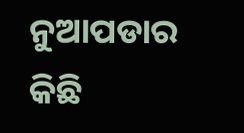ନୁଆପଡାର କିଛି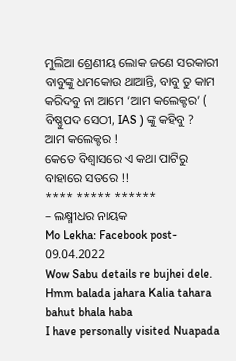ମୁଲିଆ ଶ୍ରେଣୀୟ ଲୋକ ଜଣେ ସରକାରୀ ବାବୁଙ୍କୁ ଧମକୋଉ ଥାଆନ୍ତି, ବାବୁ ତୁ କାମ କରିଦବୁ ନା ଆମେ ‘ଆମ କଲେକ୍ଟର’ ( ବିଷ୍ଣୁପଦ ସେଠୀ, IAS ) ଙ୍କୁ କହିବୁ ?
ଆମ କଲେକ୍ଟର !
କେତେ ବିଶ୍ୱାସରେ ଏ କଥା ପାଟିରୁ ବାହାରେ ସତରେ !!
**** ***** ******
– ଲକ୍ଷ୍ମୀଧର ନାୟକ
Mo Lekha: Facebook post- 09.04.2022
Wow Sabu details re bujhei dele. Hmm balada jahara Kalia tahara bahut bhala haba
I have personally visited Nuapada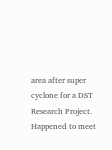area after super cyclone for a DST Research Project. Happened to meet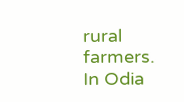rural farmers. In Odia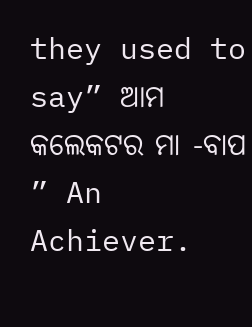they used to say” ଆମ କଲେକଟର ମା -ବାପ ” An Achiever.